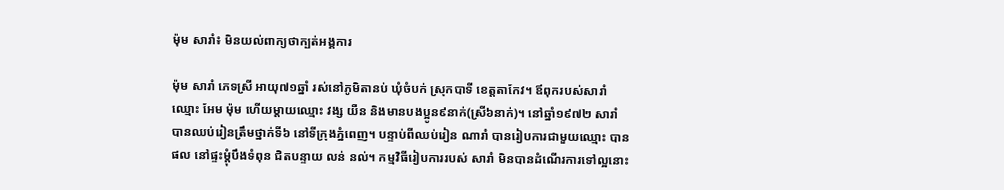ម៉ុម សារាំ៖ មិនយល់ពាក្យថាក្បត់អង្គការ

ម៉ុម សារាំ ភេទស្រី អាយុ៧១ឆ្នាំ រស់នៅភូមិតានប់ ឃុំចំបក់ ស្រុកបាទី ខេត្តតាកែវ។ ឪពុករបស់សារាំឈ្មោះ អែម ម៉ុម ហើយម្ដាយឈ្មោះ វង្ស យឺន និងមានបងប្អូន៩នាក់(ស្រី៦នាក់)។ នៅឆ្នាំ១៩៧២ សារាំ បានឈប់រៀនត្រឹមថ្នាក់ទី៦ នៅទីក្រុងភ្នំពេញ។ បន្ទាប់ពីឈប់រៀន ណារាំ បានរៀបការជាមួយឈ្មោះ បាន ផល នៅផ្ទះម្ដុំបឹងទំពុន ជិតបន្ទាយ លន់ នល់។ កម្មវិធីរៀបការរបស់ សារាំ មិនបានដំណើរការទៅល្អនោះ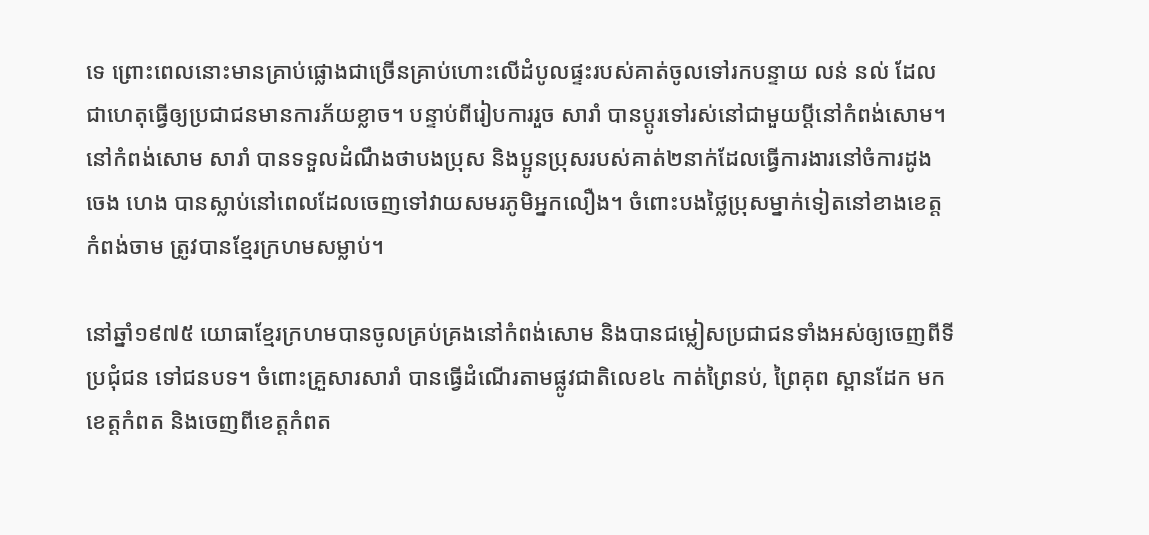ទេ ព្រោះពេលនោះមានគ្រាប់ផ្លោងជាច្រើនគ្រាប់ហោះលើដំបូលផ្ទះរបស់គាត់ចូលទៅរកបន្ទាយ លន់ នល់ ដែលជាហេតុធ្វើឲ្យប្រជាជនមានការភ័យខ្លាច។ បន្ទាប់ពីរៀបការរួច សារាំ បានប្ដូរទៅរស់នៅជាមួយប្ដីនៅកំពង់សោម។ នៅកំពង់សោម សារាំ បានទទួលដំណឹងថាបងប្រុស និងប្អូនប្រុសរបស់គាត់២នាក់ដែលធ្វើការងារនៅចំការដូង ចេង ហេង បានស្លាប់នៅពេលដែលចេញទៅវាយសមរភូមិអ្នកលឿង។ ចំពោះបងថ្លៃប្រុសម្នាក់ទៀតនៅខាងខេត្តកំពង់ចាម ត្រូវបានខ្មែរក្រហមសម្លាប់។

នៅឆ្នាំ១៩៧៥ យោធាខ្មែរក្រហមបានចូលគ្រប់គ្រងនៅកំពង់សោម និងបានជម្លៀសប្រជាជនទាំងអស់ឲ្យចេញពីទីប្រជុំជន ទៅជនបទ។ ចំពោះគ្រួសារសារាំ បានធ្វើដំណើរតាមផ្លូវជាតិលេខ៤ កាត់ព្រៃនប់, ព្រៃគុព ស្ពានដែក មកខេត្តកំពត និងចេញពីខេត្តកំពត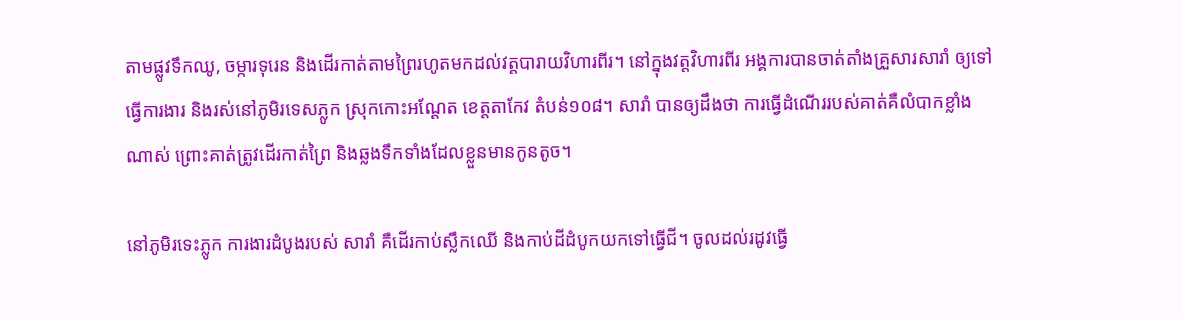តាមផ្លូវទឹកឈូ, ចម្ការទុរេន និងដើរកាត់តាមព្រៃរហូតមកដល់វត្តបារាយវិហារពីរ។ នៅក្នុងវត្តវិហារពីរ អង្គការបានចាត់តាំងគ្រួសារសារាំ ឲ្យទៅធ្វើការងារ និងរស់នៅភូមិរទេសភ្លូក ស្រុកកោះអណ្ដែត ខេត្តតាកែវ តំបន់១០៨។ សារាំ បានឲ្យដឹងថា ការធ្វើដំណើររបស់គាត់គឺលំបាកខ្លាំងណាស់ ព្រោះគាត់ត្រូវដើរកាត់ព្រៃ និងឆ្លងទឹកទាំងដែលខ្លួនមានកូនតូច។

នៅភូមិរទេះភ្លូក ការងារដំបូងរបស់ សារាំ គឺដើរកាប់ស្លឹកឈើ និងកាប់ដីដំបូកយកទៅធ្វើជី។ ចូលដល់រដូវធ្វើ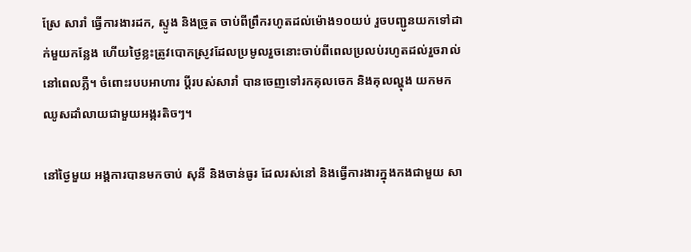ស្រែ សារាំ ធ្វើការងារដក, ស្ទូង និងច្រូត ចាប់ពីព្រឹករហូតដល់ម៉ោង១០យប់ រួចបញ្ជូនយកទៅដាក់មួយកន្លែង ហើយថ្ងៃខ្លះត្រូវបោកស្រូវដែលប្រមូលរួចនោះចាប់ពីពេលប្រលប់រហូតដល់រួចរាល់នៅពេលភ្លឺ។ ចំពោះរបបអាហារ ប្ដីរបស់សារាំ បានចេញទៅរកគុលចេក និងគុលល្ហុង យកមកឈូសដាំលាយជាមួយអង្ករតិចៗ។

នៅថ្ងៃមួយ អង្គការបានមកចាប់ សុនី និងចាន់ធូរ ដែលរស់នៅ និងធ្វើការងារក្នុងកងជាមួយ សា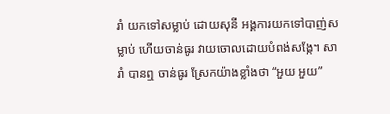រាំ យកទៅសម្លាប់ ដោយសុនី អង្គការយកទៅបាញ់សម្លាប់ ហើយចាន់ធូរ វាយចោលដោយបំពង់សង្កែ។ សារាំ បានឮ ចាន់ធូរ ស្រែកយ៉ាងខ្លាំងថា “អួយ អួយ”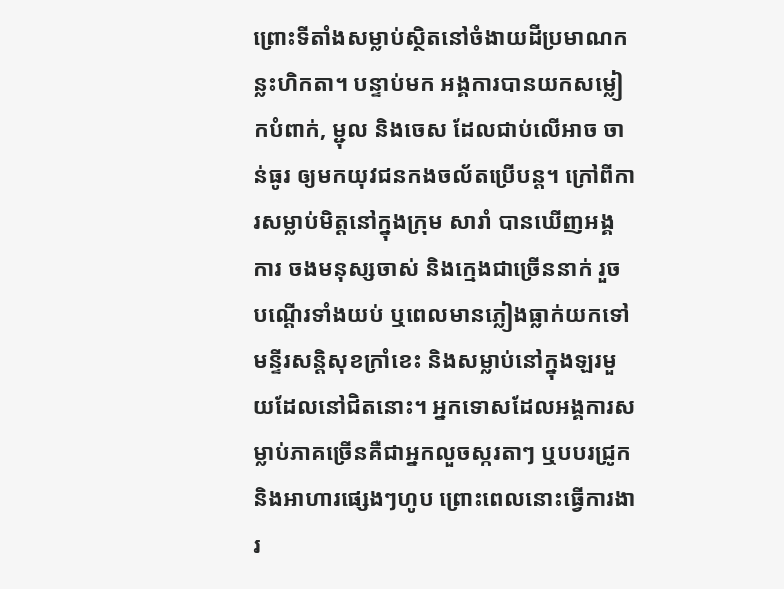ព្រោះទីតាំងសម្លាប់ស្ថិតនៅចំងាយដីប្រមាណកន្លះហិកតា។ បន្ទាប់មក អង្គការបានយកសម្លៀកបំពាក់, ម្ជុល និងចេស ដែលជាប់លើអាច ចាន់ធូរ ឲ្យមកយុវជនកងចល័តប្រើបន្ត។ ក្រៅពីការសម្លាប់មិត្តនៅក្នុងក្រុម សារាំ បានឃើញអង្គការ ចងមនុស្សចាស់ និងក្មេងជាច្រើននាក់ រួចបណ្ដើរទាំងយប់ ឬពេលមានភ្លៀងធ្លាក់យកទៅមន្ទីរសន្តិសុខក្រាំខេះ និងសម្លាប់នៅក្នុងឡរមួយដែលនៅជិតនោះ។ អ្នកទោសដែលអង្គការសម្លាប់ភាគច្រើនគឺជាអ្នកលួចស្ករតាៗ ឬបបរជ្រូក និងអាហារផ្សេងៗហូប ព្រោះពេលនោះធ្វើការងារ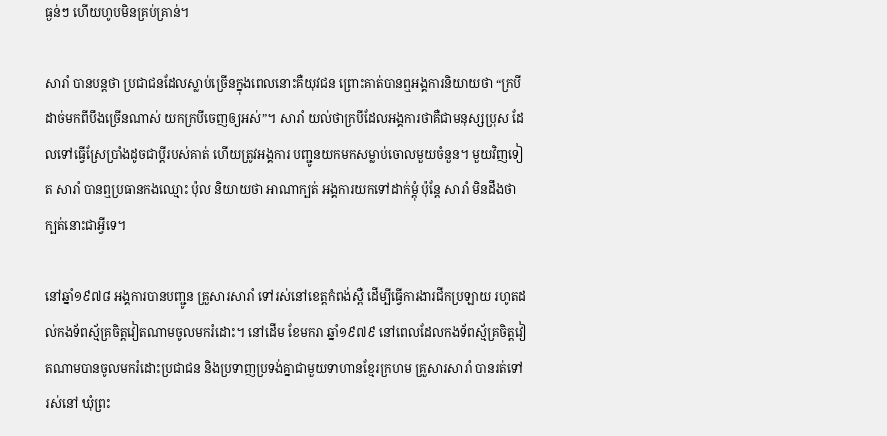ធ្ងន់ៗ ហើយហូបមិនគ្រប់គ្រាន់។

សារាំ បានបន្តថា ប្រជាជនដែលស្លាប់ច្រើនក្នុងពេលនោះគឺយុវជន ព្រោះគាត់បានឮអង្គការនិយាយថា “ក្របីដាច់មកពីបឹងច្រើនណាស់ យកក្របីចេញឲ្យអស់”។ សារាំ យល់ថាក្របីដែលអង្គការថាគឺជាមនុស្សប្រុស ដែលទៅធ្វើស្រែប្រាំងដូចជាប្ដីរបស់គាត់ ហើយត្រូវអង្គការ បញ្ជូនយកមកសម្លាប់ចោលមួយចំនួន។ មួយវិញទៀត សារាំ បានឮប្រធានកងឈ្មោះ ប៉ុល និយាយថា អាណាក្បត់ អង្គការយកទៅដាក់ម្ដុំ ប៉ុន្តែ សារាំ មិនដឹងថាក្បត់នោះជាអ្វីទេ។

នៅឆ្នាំ១៩៧៨ អង្គការបានបញ្ជូន គ្រួសារសារាំ ទៅរស់នៅខេត្តកំពង់ស្ពឺ ដើម្បីធ្វើការងារជីកប្រឡាយ រហូតដល់កងទ័ពស្ម័គ្រចិត្តវៀតណាមចូលមករំដោះ។ នៅដើម ខែមករា ឆ្នាំ១៩៧៩ នៅពេលដែលកងទ័ពស្ម័គ្រចិត្តវៀតណាមបានចូលមករំដោះប្រជាជន និងប្រទាញប្រទង់គ្នាជាមួយទាហានខ្មែរក្រហម គ្រួសារសារាំ បានរត់ទៅរស់នៅ ឃុំព្រះ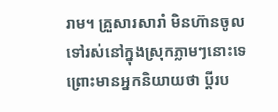រាម។ គ្រួសារសារាំ មិនហ៊ានចូលទៅរស់នៅក្នុងស្រុកភ្លាមៗនោះទេ ព្រោះមានអ្នកនិយាយថា ប្ដីរប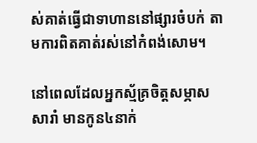ស់គាត់ធ្វើជាទាហាននៅផ្សារចំបក់ តាមការពិតគាត់រស់នៅកំពង់សោម។

នៅពេលដែលអ្នកស្ម័គ្រចិត្តសម្ភាស សារាំ មានកូន៤នាក់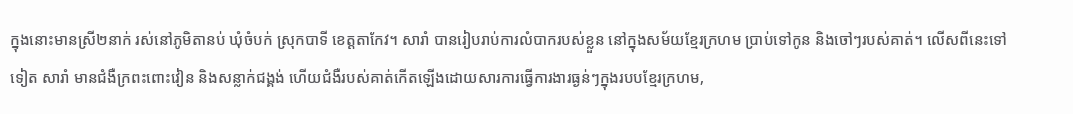ក្នុងនោះមានស្រី២នាក់ រស់នៅភូមិតានប់ ឃុំចំបក់ ស្រុកបាទី ខេត្តតាកែវ។ សារាំ បានរៀបរាប់ការលំបាករបស់ខ្លួន នៅក្នុងសម័យខ្មែរក្រហម ប្រាប់ទៅកូន និងចៅៗរបស់គាត់។ លើសពីនេះទៅទៀត សារាំ មានជំងឺក្រពះពោះវៀន និងសន្លាក់ជង្គង់ ហើយជំងឺរបស់គាត់កើតឡើងដោយសារការធ្វើការងារធ្ងន់ៗក្នុងរបបខ្មែរក្រហម,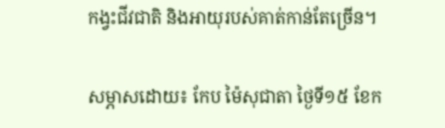កង្វះជីវជាតិ និងអាយុរបស់គាត់កាន់តែច្រើន។

សម្ភាសដោយ៖ កែប ម៉ៃសុជាតា ថ្ងៃទី១៥ ខែក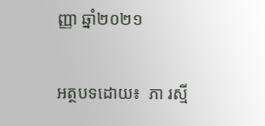ញ្ញា ឆ្នាំ២០២១

អត្ថបទដោយ៖  ភា រស្មី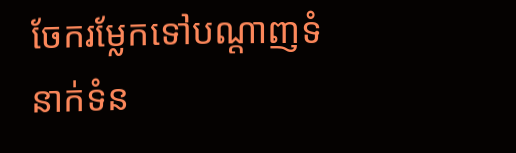ចែករម្លែកទៅបណ្តាញទំនាក់ទំន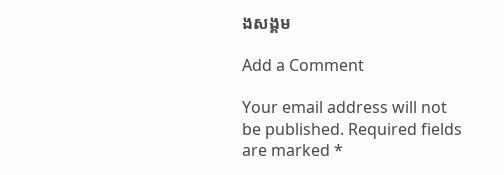ងសង្គម

Add a Comment

Your email address will not be published. Required fields are marked *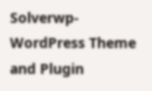Solverwp- WordPress Theme and Plugin